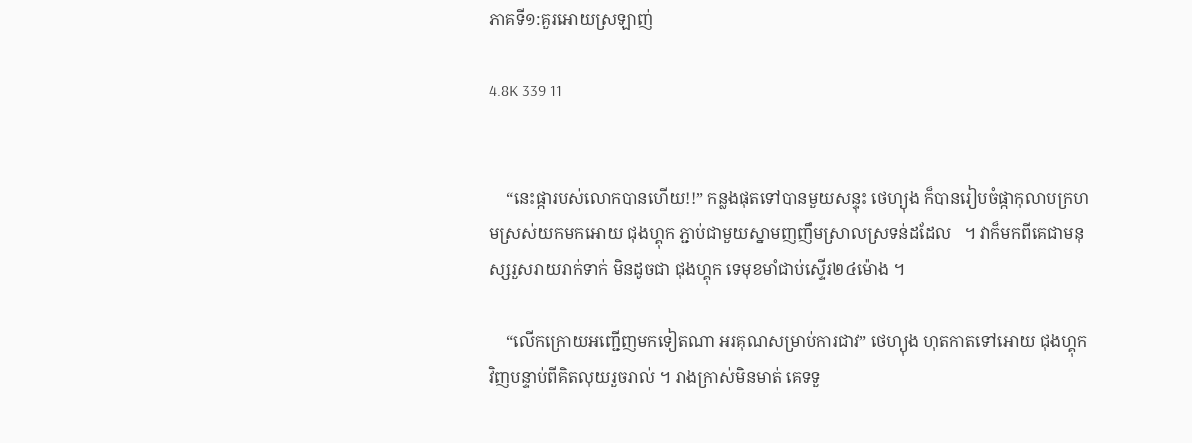ភាគទី១:គួរអោយស្រឡាញ់

4.8K 339 11


    “នេះផ្ការបស់លោកបានហើយ!!” កន្លងផុតទៅបានមួយសន្ទុះ ថេហ្យុង ក៏បានរៀបចំផ្កាកុលាបក្រហមស្រស់យកមកអោយ ជុងហ្គុក ភ្ជាប់ជាមួយស្នាមញញឹមស្រាលស្រទន់ដដែល   ។ វាក៏មកពីគេជាមនុស្សរួសរាយរាក់ទាក់ មិនដូចជា ជុងហ្គុក ទេមុខមាំជាប់ស្ទើរ២៤ម៉ោង ។

    “លើកក្រោយអញ្ជើញមកទៀតណា អរគុណសម្រាប់ការជាវ” ថេហ្យុង ហុតកាតទៅអោយ ជុងហ្គុក វិញបន្ទាប់ពីគិតលុយរួចរាល់ ។ រាងក្រាស់មិនមាត់ គេទទួ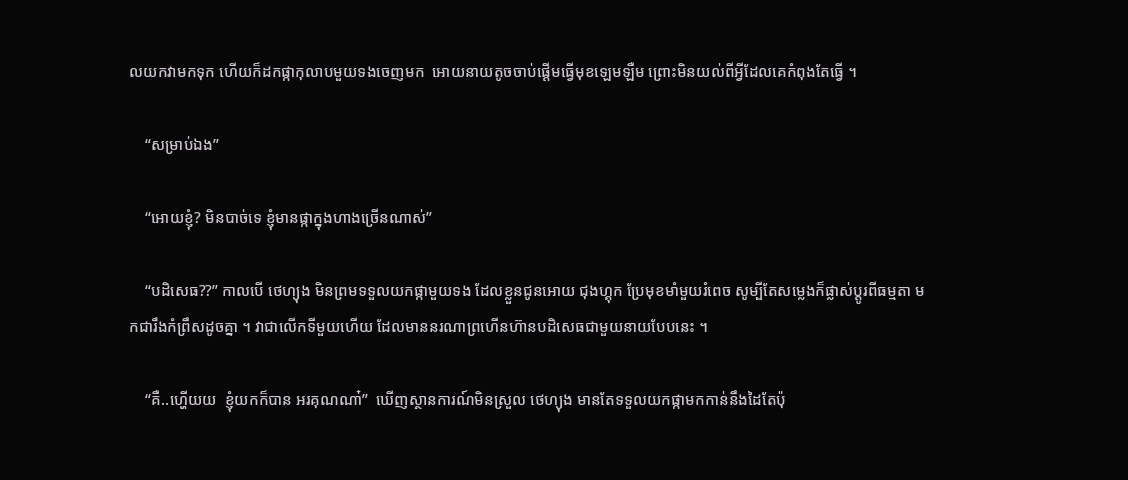លយកវាមកទុក ហើយក៏ដកផ្កាកុលាបមួយទងចេញមក  អោយនាយតូចចាប់ផ្តើមធ្វើមុខឡេមឡឺម ព្រោះមិនយល់ពីអ្វីដែលគេកំពុងតែធ្វើ ។

    “សម្រាប់ឯង”

    “អោយខ្ញុំ? មិនបាច់ទេ ខ្ញុំមានផ្កាក្នុងហាងច្រើនណាស់”

    “បដិសេធ??” កាលបើ ថេហ្យុង មិនព្រមទទួលយកផ្កាមួយទង ដែលខ្លួនជូនអោយ ជុងហ្គុក ប្រែមុខមាំមួយរំពេច សូម្បីតែសម្លេងក៏ផ្លាស់ប្តូរពីធម្មតា មកជារឹងកំព្រឹសដូចគ្នា ។ វាជាលើកទីមួយហើយ ដែលមាននរណាព្រហើនហ៊ានបដិសេធជាមួយនាយបែបនេះ ។

    “គឺ..ហ្ហើយយ  ខ្ញុំយកក៏បាន អរគុណណា៎”  ឃើញស្ថានការណ៍មិនស្រួល ថេហ្យុង មានតែទទួលយកផ្កាមកកាន់នឹងដៃតែប៉ុ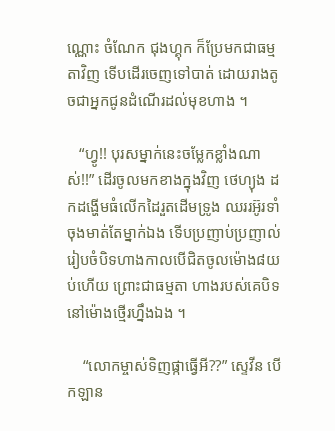ណ្ណោះ ចំណែក ជុងហ្គុក ក៏ប្រែមកជាធម្មតាវិញ ទើបដើរចេញទៅបាត់ ដោយរាងតូចជាអ្នកជូនដំណើរដល់មុខហាង ។

   “ហ្វូ!! បុរសម្នាក់នេះចម្លែកខ្លាំងណាស់!!” ដើរចូលមកខាងក្នុងវិញ ថេហ្យុង ដកដង្ហើមធំលើកដៃរួតដើមទ្រូង ឈររអ៊ូរទាំចុងមាត់តែម្នាក់ឯង ទើបប្រញាប់ប្រញាល់ រៀបចំបិទហាងកាលបើជិតចូលម៉ោង៨យប់ហើយ ព្រោះជាធម្មតា ហាងរបស់គេបិទនៅម៉ោងថ្មើរហ្នឹងឯង ។

    “លោកម្ចាស់ទិញផ្កាធ្វើអី??” ស្ទេវីន បើកឡាន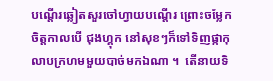បណ្តើរឆ្លៀតសួរចៅហ្វាយបណ្តើរ ព្រោះចម្លែកចិត្តកាលបើ ជុងហ្គុក នៅសុខៗក៏ទៅទិញផ្កាកុលាបក្រហមមួយបាច់មកឯណា ។  តើនាយទិ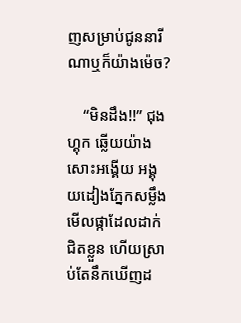ញសម្រាប់ជូននារីណាឬក៏យ៉ាងម៉េច?

    “មិនដឹង!!” ជុងហ្គុក ឆ្លើយយ៉ាងសោះអង្គើយ អង្គុយដៀងភ្នែកសម្លឹងមើលផ្កាដែលដាក់ជិតខ្លួន ហើយស្រាប់តែនឹកឃើញដ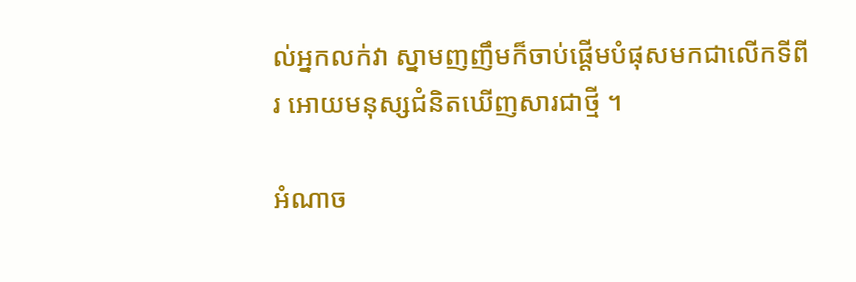ល់អ្នកលក់វា ស្នាមញញឹមក៏ចាប់ផ្តើមបំផុសមកជាលើកទីពីរ អោយមនុស្សជំនិតឃើញសារជាថ្មី ។

អំណាច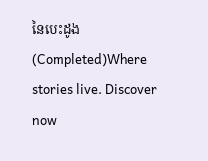នៃបេះដូង(Completed)Where stories live. Discover now